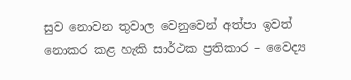සුව නොවන තුවාල වෙනුවෙන් අත්පා ඉවත් නොකර කළ හැකි සාර්ථක ප්‍රතිකාර – වෛද්‍ය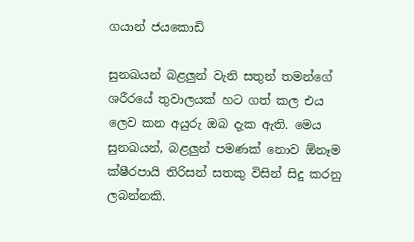ගයාන් ජයකොඩි

සුනඛයන් බළලුන් වැනි සතුන් තමන්ගේ ශරීරයේ තුවාලයක් හට ගත් කල එය ලෙව කන අයුරු ඔබ දැක ඇති. මෙය සුනඛයන්, බළලුන් පමණක් නොව ඕනෑම ක්ෂීරපායි තිරිසන් සතකු විසින් සිදු කරනු ලබන්නකි.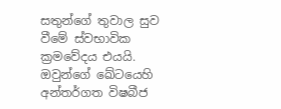සතුන්ගේ තුවාල සුව වීමේ ස්වභාවික ක්‍රමවේදය එයයි. ඔවුන්ගේ ඛේටයෙහි අන්තර්ගත විෂබීජ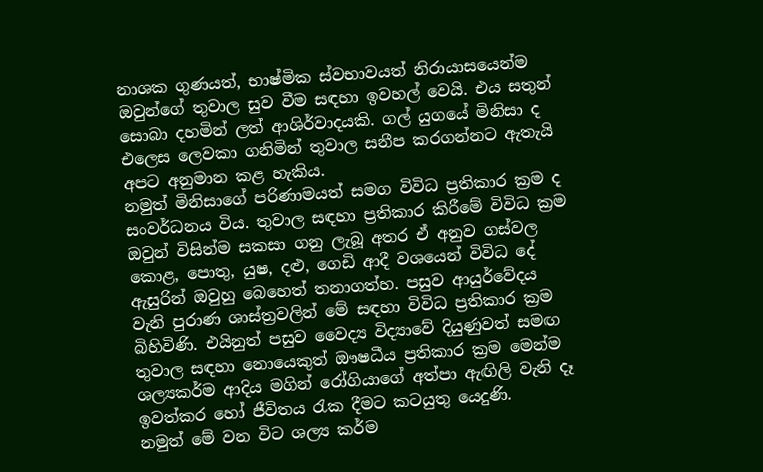නාශක ගුණයත්, භාෂ්මික ස්වභාවයත් නිරායාසයෙන්ම ඔවුන්ගේ තුවාල සුව වීම සඳහා ඉවහල් වෙයි. එය සතුන් සොබා දහමින් ලත් ආශිර්වාදයකි. ගල් යුගයේ මිනිසා ද එලෙස ලෙවකා ගනිමින් තුවාල සනීප කරගන්නට ඇතැයි අපට අනුමාන කළ හැකිය.
නමුත් මිනිසාගේ පරිණාමයත් සමග විවිධ ප්‍රතිකාර ක්‍රම ද සංවර්ධනය විය. තුවාල සඳහා ප්‍රතිකාර කිරීමේ විවිධ ක්‍රම ඔවුන් විසින්ම සකසා ගනු ලැබූ අතර ඒ අනුව ගස්වල කොළ, පොතු, යුෂ, දළු, ගෙඩි ආදී වශයෙන් විවිධ දේ ඇසුරින් ඔවුහු බෙහෙත් තනාගත්හ. පසුව ආයුර්වේදය වැනි පුරාණ ශාස්ත්‍රවලින් මේ සඳහා විවිධ ප්‍රතිකාර ක්‍රම බිහිවිණි. එයිනුත් පසුව වෛද්‍ය විද්‍යාවේ දියුණුවත් සමඟ තුවාල සඳහා නොයෙකුත් ඖෂධීය ප්‍රතිකාර ක්‍රම මෙන්ම ශල්‍යකර්ම ආදිය මගින් රෝගියාගේ අත්පා ඇඟිලි වැනි දෑ ඉවත්කර හෝ ජීවිතය රැක දීමට කටයුතු යෙදුණි.
නමුත් මේ වන විට ශල්‍ය කර්ම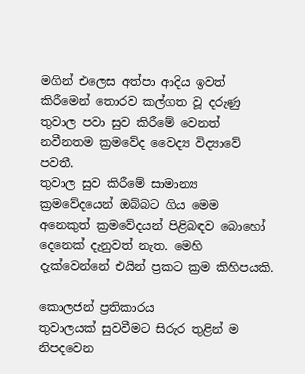මගින් එලෙස අත්පා ආදිය ඉවත් කිරීමෙන් තොරව කල්ගත වූ දරුණු තුවාල පවා සුව කිරීමේ වෙනත් නවීනතම ක්‍රමවේද වෛද්‍ය විද්‍යාවේ පවතී.
තුවාල සුව කිරීමේ සාමාන්‍ය ක්‍රමවේදයෙන් ඔබ්බට ගිය මෙම අනෙකුත් ක්‍රමවේදයන් පිළිබඳව බොහෝ දෙනෙක් දැනුවත් නැත. මෙහි දැක්වෙන්නේ එයින් ප්‍රකට ක්‍රම කිහිපයකි.

කොලජන් ප්‍රතිකාරය
තුවාලයක් සුවවීමට සිරුර තුළින් ම නිපදවෙන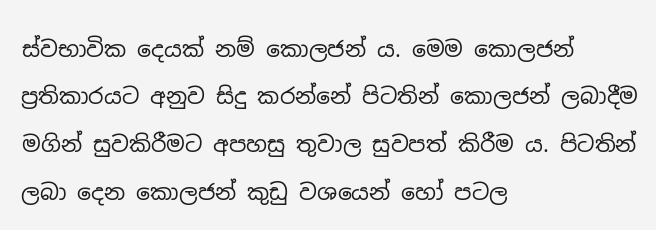ස්වභාවික දෙයක් නම් කොලජන් ය. මෙම කොලජන් ප්‍රතිකාරයට අනුව සිදු කරන්නේ පිටතින් කොලජන් ලබාදීම මගින් සුවකිරීමට අපහසු තුවාල සුවපත් කිරීම ය. පිටතින් ලබා දෙන කොලජන් කුඩු වශයෙන් හෝ පටල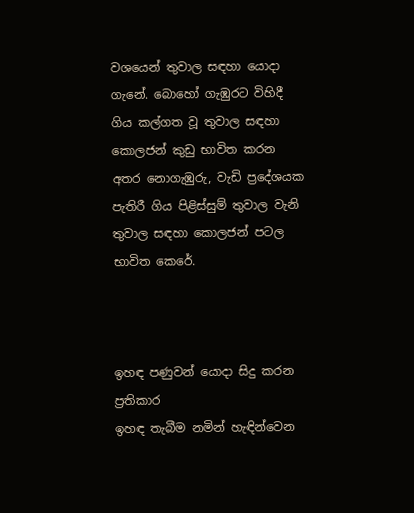වශයෙන් තුවාල සඳහා යොදා ගැනේ. බොහෝ ගැඹුරට විහිදී ගිය කල්ගත වූ තුවාල සඳහා කොලජන් කුඩු භාවිත කරන අතර නොගැඹුරු, වැඩි ප්‍රදේශයක පැතිරී ගිය පිළිස්සුම් තුවාල වැනි තුවාල සඳහා කොලජන් පටල භාවිත කෙරේ.



ඉහඳ පණුවන් යොදා සිදු කරන ප්‍රතිකාර
ඉහඳ තැබීම නමින් හැඳින්වෙන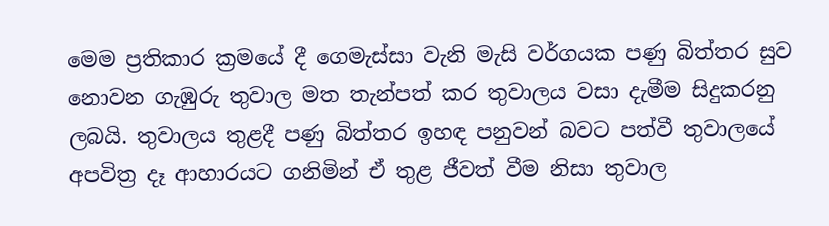මෙම ප්‍රතිකාර ක්‍රමයේ දී ගෙමැස්සා වැනි මැසි වර්ගයක පණු බිත්තර සුව නොවන ගැඹුරු තුවාල මත තැන්පත් කර තුවාලය වසා දැමීම සිදුකරනු ලබයි. තුවාලය තුළදී පණු බිත්තර ඉහඳ පනුවන් බවට පත්වී තුවාලයේ අපවිත්‍ර දෑ ආහාරයට ගනිමින් ඒ තුළ ජීවත් වීම නිසා තුවාල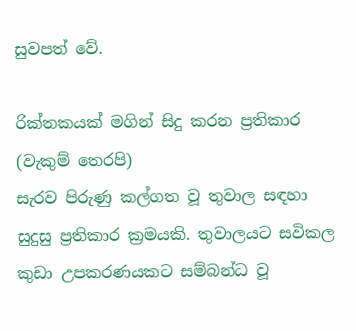සුවපත් වේ.

රික්තකයක් මගින් සිදු කරන ප්‍රතිකාර (වැකුම් තෙරපි)
සැරව පිරුණු කල්ගත වූ තුවාල සඳහා සුදුසු ප්‍රතිකාර ක්‍රමයකි. තුවාලයට සවිකල කුඩා උපකරණයකට සම්බන්ධ වූ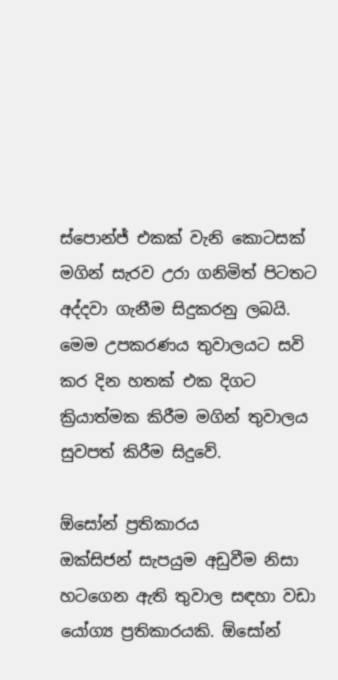ස්පොන්ජ් එකක් වැනි කොටසක් මගින් සැරව උරා ගනිමිත් පිටතට අද්දවා ගැනීම සිදුකරනු ලබයි. මෙම උපකරණය තුවාලයට සවි කර දින හතක් එක දිගට ක්‍රියාත්මක කිරීම මගින් තුවාලය සුවපත් කිරීම සිදුවේ.

ඕසෝන් ප්‍රතිකාරය
ඔක්සිජන් සැපයුම අඩුවීම නිසා හටගෙන ඇති තුවාල සඳහා වඩා යෝග්‍ය ප්‍රතිකාරයකි. ඕසෝන්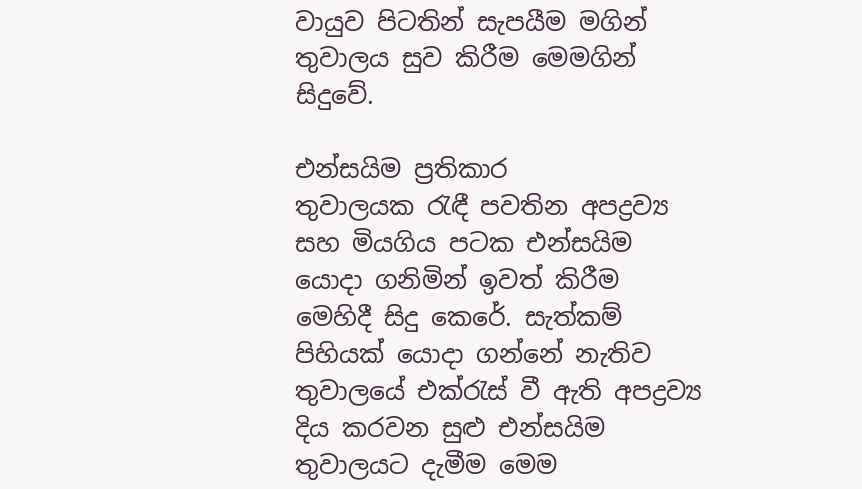වායුව පිටතින් සැපයීම මගින් තුවාලය සුව කිරීම මෙමගින් සිදුවේ.

එන්සයිම ප්‍රතිකාර
තුවාලයක රැඳී පවතින අපද්‍රව්‍ය සහ මියගිය පටක එන්සයිම යොදා ගනිමින් ඉවත් කිරීම මෙහිදී සිදු කෙරේ. සැත්කම් පිහියක් යොදා ගන්නේ නැතිව තුවාලයේ එක්රැස් වී ඇති අපද්‍රව්‍ය දිය කරවන සුළු එන්සයිම තුවාලයට දැමීම මෙම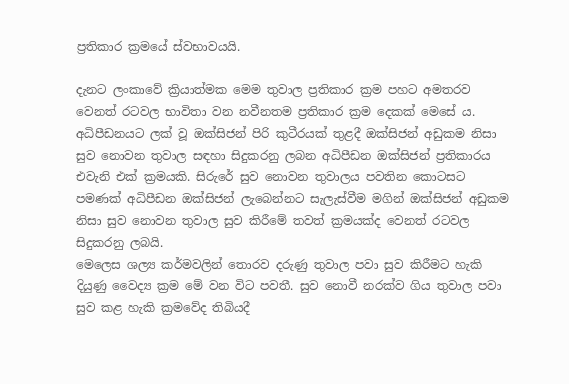ප්‍රතිකාර ක්‍රමයේ ස්වභාවයයි.

දැනට ලංකාවේ ක්‍රියාත්මක මෙම තුවාල ප්‍රතිකාර ක්‍රම පහට අමතරව වෙනත් රටවල භාවිතා වන නවීනතම ප්‍රතිකාර ක්‍රම දෙකක් මෙසේ ය.
අධිපීඩනයට ලක් වූ ඔක්සිජන් පිරි කුටීරයක් තුළදී ඔක්සිජන් අඩුකම නිසා සුව නොවන තුවාල සඳහා සිදුකරනු ලබන අධිපීඩන ඔක්සිජන් ප්‍රතිකාරය එවැනි එක් ක්‍රමයකි. සිරුරේ සුව නොවන තුවාලය පවතින කොටසට පමණක් අධිපීඩන ඔක්සිජන් ලැබෙන්නට සැලැස්වීම මගින් ඔක්සිජන් අඩුකම නිසා සුව නොවන තුවාල සුව කිරීමේ තවත් ක්‍රමයක්ද වෙනත් රටවල සිදුකරනු ලබයි.
මෙලෙස ශල්‍ය කර්මවලින් තොරව දරුණු තුවාල පවා සුව කිරීමට හැකි දියුණු වෛද්‍ය ක්‍රම මේ වන විට පවතී. සුව නොවී නරක්ව ගිය තුවාල පවා සුව කළ හැකි ක්‍රමවේද තිබියදී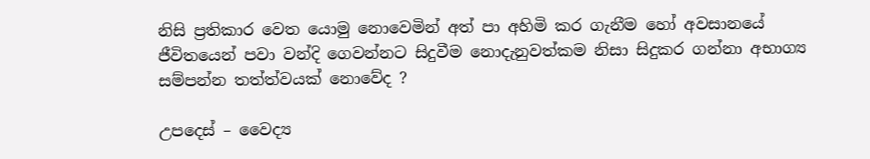නිසි ප්‍රතිකාර වෙත යොමු නොවෙමින් අත් පා අහිමි කර ගැනීම හෝ අවසානයේ ජීවිතයෙන් පවා වන්දි ගෙවන්නට සිදුවීම නොදැනුවත්කම නිසා සිදුකර ගන්නා අභාග්‍ය සම්පන්න තත්ත්වයක් නොවේද ?

උපදෙස් – වෛද්‍ය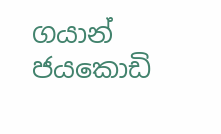ගයාන් ජයකොඩි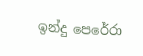ඉන්දු පෙරේරා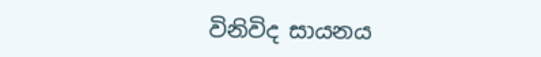විනිවිද සායනය